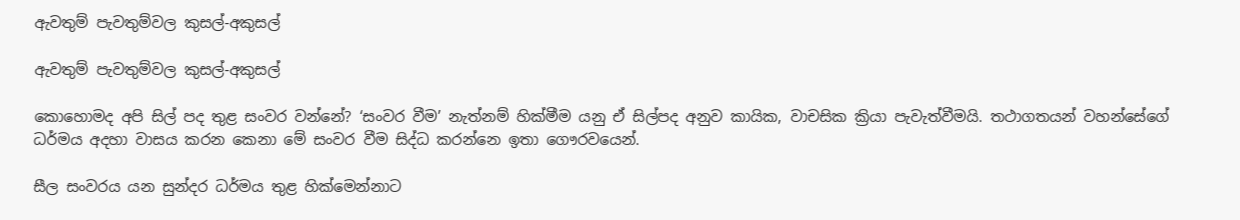ඇවතුම් පැවතුම්වල කුසල්-අකුසල්

ඇවතුම් පැවතුම්වල කුසල්-අකුසල්

කොහොමද අපි සිල් පද තුළ සංවර වන්නේ? ‘සංවර වීම’ නැත්නම් හික්මීම යනු ඒ සිල්පද අනුව කායික, වාචසික ක්‍රියා පැවැත්වීමයි. තථාගතයන් වහන්සේගේ ධර්මය අදහා වාසය කරන කෙනා මේ සංවර වීම සිද්ධ කරන්නෙ ඉතා ගෞරවයෙන්.

සීල සංවරය යන සුන්දර ධර්මය තුළ හික්මෙන්නාට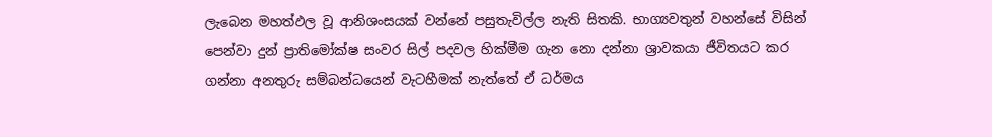ලැබෙන මහත්ඵල වූ ආනිශංසයක් වන්නේ පසුතැවිල්ල නැති සිතකි. භාග්‍යවතුන් වහන්සේ විසින් පෙන්වා දුන් ප්‍රාතිමෝක්ෂ සංවර සිල් පදවල හික්මීම ගැන නො දන්නා ශ්‍රාවකයා ජීවිතයට කර ගන්නා අනතුරු සම්බන්ධයෙන් වැටහීමක් නැත්තේ ඒ ධර්මය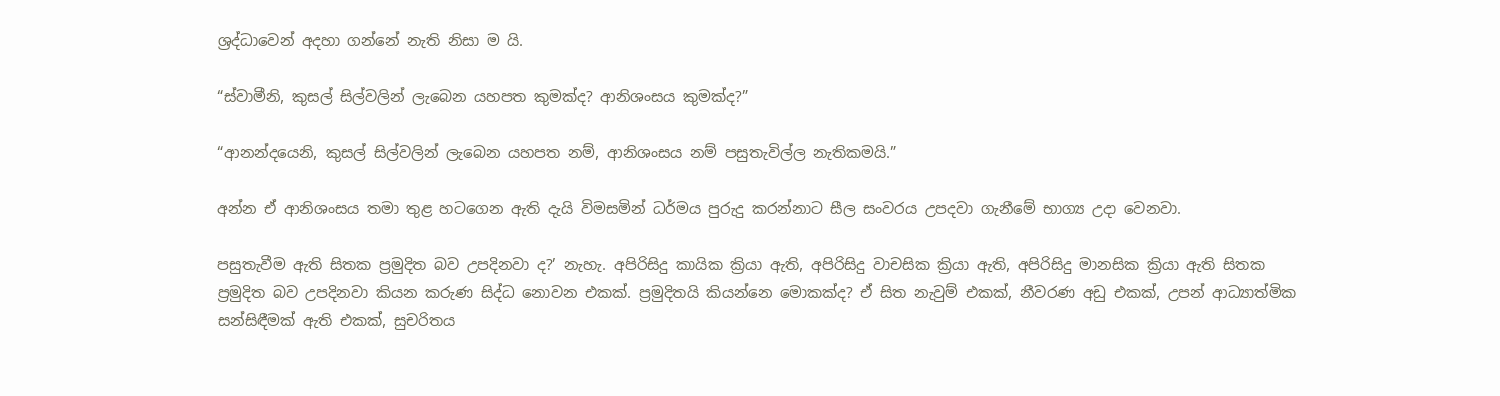ශ්‍රද්ධාවෙන් අදහා ගන්නේ නැති නිසා ම යි.

“ස්වාමීනි, කුසල් සිල්වලින් ලැබෙන යහපත කුමක්ද? ආනිශංසය කුමක්ද?”

“ආනන්දයෙනි, කුසල් සිල්වලින් ලැබෙන යහපත නම්, ආනිශංසය නම් පසුතැවිල්ල නැතිකමයි.”

අන්න ඒ ආනිශංසය තමා තුළ හටගෙන ඇති දැයි විමසමින් ධර්මය පුරුදු කරන්නාට සීල සංවරය උපදවා ගැනීමේ භාග්‍ය උදා වෙනවා.

පසුතැවීම ඇති සිතක ප්‍රමුදිත බව උපදිනවා ද?’ නැහැ. අපිරිසිදු කායික ක්‍රියා ඇති, අපිරිසිදු වාචසික ක්‍රියා ඇති, අපිරිසිදු මානසික ක්‍රියා ඇති සිතක ප්‍රමුදිත බව උපදිනවා කියන කරුණ සිද්ධ නොවන එකක්. ප්‍රමුදිතයි කියන්නෙ මොකක්ද? ඒ සිත නැවුම් එකක්, නීවරණ අඩු එකක්, උපන් ආධ්‍යාත්මික සන්සිඳීමක් ඇති එකක්, සුචරිතය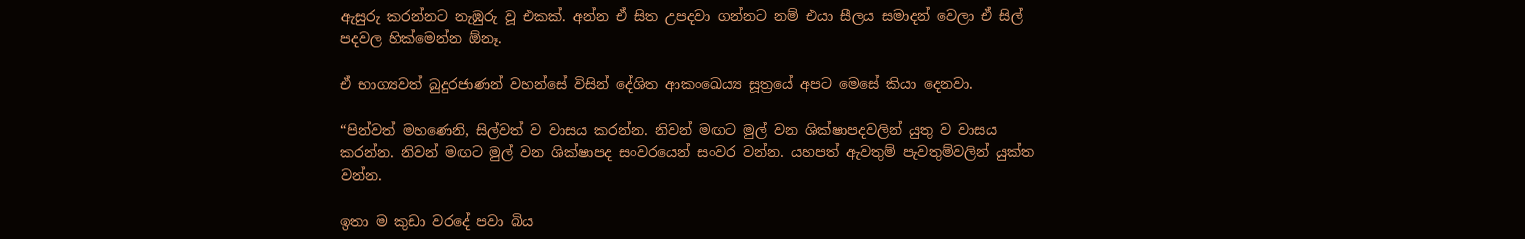ඇසුරු කරන්නට නැඹුරු වූ එකක්. අන්න ඒ සිත උපදවා ගන්නට නම් එයා සීලය සමාදන් වෙලා ඒ සිල් පදවල හික්මෙන්න ඕනෑ.

ඒ භාග්‍යවත් බුදුරජාණන් වහන්සේ විසින් දේශිත ආකංඛෙය්‍ය සූත්‍රයේ අපට මෙසේ කියා දෙනවා.

“පින්වත් මහණෙනි, සිල්වත් ව වාසය කරන්න. නිවන් මඟට මුල් වන ශික්ෂාපදවලින් යුතු ව වාසය කරන්න. නිවන් මඟට මුල් වන ශික්ෂාපද සංවරයෙන් සංවර වන්න. යහපත් ඇවතුම් පැවතුම්වලින් යුක්ත වන්න.

ඉතා ම කුඩා වරදේ පවා බිය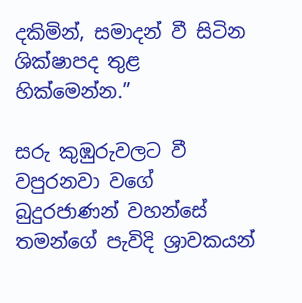දකිමින්, සමාදන් වී සිටින ශික්ෂාපද තුළ හික්මෙන්න.”

සරු කුඹුරුවලට වී වපුරනවා වගේ බුදුරජාණන් වහන්සේ තමන්ගේ පැවිදි ශ්‍රාවකයන්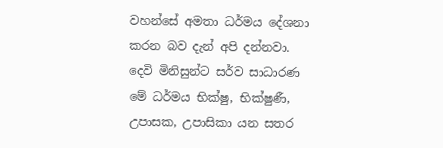වහන්සේ අමතා ධර්මය දේශනා කරන බව දැන් අපි දන්නවා. දෙවි මිනිසුන්ට සර්ව සාධාරණ මේ ධර්මය භික්ෂු, භික්ෂුණී, උපාසක, උපාසිකා යන සතර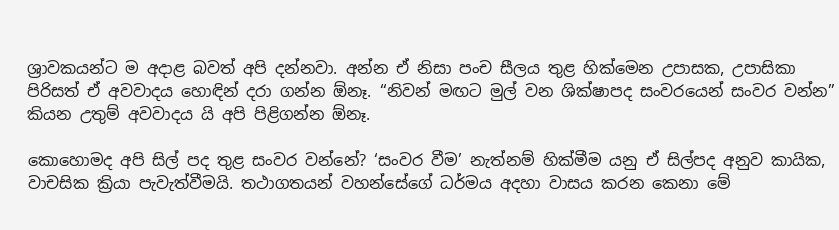ශ්‍රාවකයන්ට ම අදාළ බවත් අපි දන්නවා. අන්න ඒ නිසා පංච සීලය තුළ හික්මෙන උපාසක, උපාසිකා පිරිසත් ඒ අවවාදය හොඳින් දරා ගන්න ඕනෑ. “නිවන් මඟට මුල් වන ශික්ෂාපද සංවරයෙන් සංවර වන්න” කියන උතුම් අවවාදය යි අපි පිළිගන්න ඕනෑ.

කොහොමද අපි සිල් පද තුළ සංවර වන්නේ? ‘සංවර වීම’ නැත්නම් හික්මීම යනු ඒ සිල්පද අනුව කායික, වාචසික ක්‍රියා පැවැත්වීමයි. තථාගතයන් වහන්සේගේ ධර්මය අදහා වාසය කරන කෙනා මේ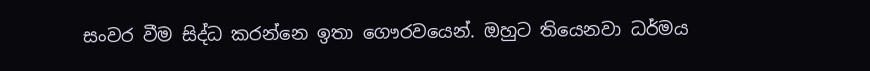සංවර වීම සිද්ධ කරන්නෙ ඉතා ගෞරවයෙන්. ඔහුට තියෙනවා ධර්මය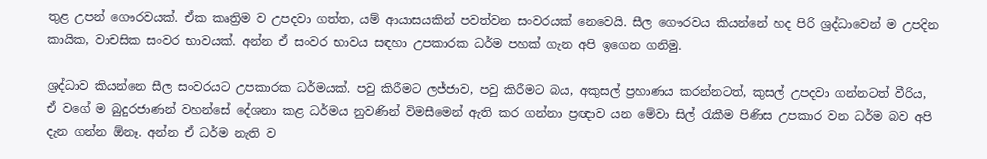තුළ උපන් ගෞරවයක්. ඒක කෘත්‍රිම ව උපදවා ගත්ත, යම් ආයාසයකින් පවත්වන සංවරයක් නෙවෙයි. සීල ගෞරවය කියන්නේ හද පිරි ශ්‍රද්ධාවෙන් ම උපදින කායික, වාචසික සංවර භාවයක්. අන්න ඒ සංවර භාවය සඳහා උපකාරක ධර්ම පහක් ගැන අපි ඉගෙන ගනිමු.

ශ්‍රද්ධාව කියන්නෙ සීල සංවරයට උපකාරක ධර්මයක්. පවු කිරීමට ලජ්ජාව, පවු කිරීමට බය, අකුසල් ප්‍රහාණය කරන්නටත්, කුසල් උපදවා ගන්නටත් වීරිය, ඒ වගේ ම බුදුරජාණන් වහන්සේ දේශනා කළ ධර්මය නුවණින් විමසීමෙන් ඇති කර ගන්නා ප්‍රඥාව යන මේවා සිල් රැකීම පිණිස උපකාර වන ධර්ම බව අපි දැන ගන්න ඕනෑ. අන්න ඒ ධර්ම නැති ව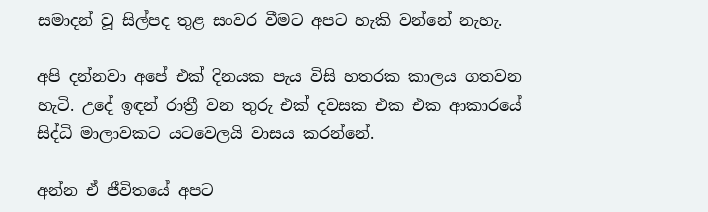සමාදන් වූ සිල්පද තුළ සංවර වීමට අපට හැකි වන්නේ නැහැ.

අපි දන්නවා අපේ එක් දිනයක පැය විසි හතරක කාලය ගතවන හැටි. උදේ ඉඳන් රාත්‍රී වන තුරු එක් දවසක එක එක ආකාරයේ සිද්ධි මාලාවකට යටවෙලයි වාසය කරන්නේ.

අන්න ඒ ජීවිතයේ අපට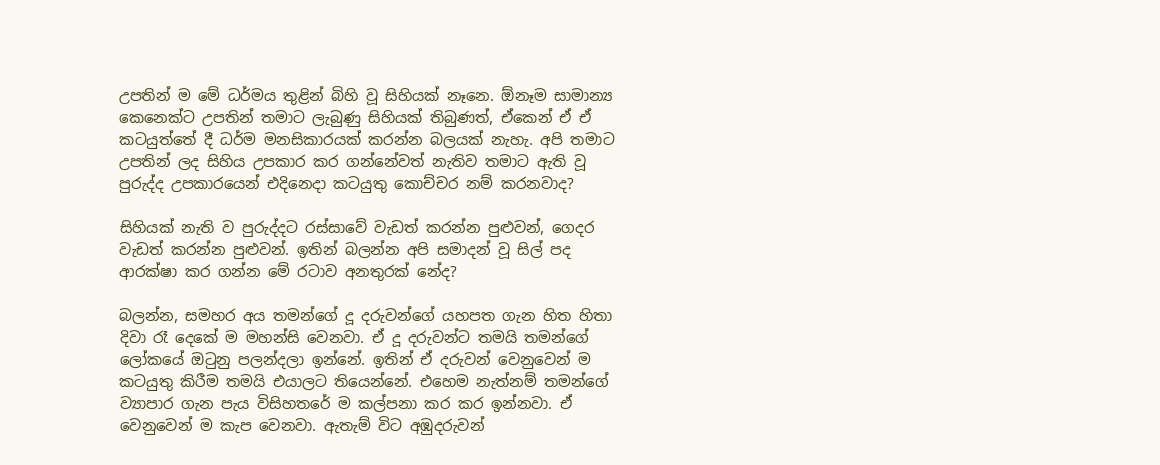උපතින් ම මේ ධර්මය තුළින් බිහි වූ සිහියක් නෑනෙ. ඕනෑම සාමාන්‍ය කෙනෙක්ට උපතින් තමාට ලැබුණු සිහියක් තිබුණත්, ඒකෙන් ඒ ඒ කටයුත්තේ දී ධර්ම මනසිකාරයක් කරන්න බලයක් නැහැ. අපි තමාට උපතින් ලද සිහිය උපකාර කර ගන්නේවත් නැතිව තමාට ඇති වූ පුරුද්ද උපකාරයෙන් එදිනෙදා කටයුතු කොච්චර නම් කරනවාද?

සිහියක් නැති ව පුරුද්දට රස්සාවේ වැඩත් කරන්න පුළුවන්, ගෙදර වැඩත් කරන්න පුළුවන්. ඉතින් බලන්න අපි සමාදන් වූ සිල් පද ආරක්ෂා කර ගන්න මේ රටාව අනතුරක් නේද?

බලන්න, සමහර අය තමන්ගේ දූ දරුවන්ගේ යහපත ගැන හිත හිතා දිවා රෑ දෙකේ ම මහන්සි වෙනවා. ඒ දූ දරුවන්ට තමයි තමන්ගේ ලෝකයේ ඔටුනු පලන්දලා ඉන්නේ. ඉතින් ඒ දරුවන් වෙනුවෙන් ම කටයුතු කිරීම තමයි එයාලට තියෙන්නේ. එහෙම නැත්නම් තමන්ගේ ව්‍යාපාර ගැන පැය විසිහතරේ ම කල්පනා කර කර ඉන්නවා. ඒ වෙනුවෙන් ම කැප වෙනවා. ඇතැම් විට අඹුදරුවන්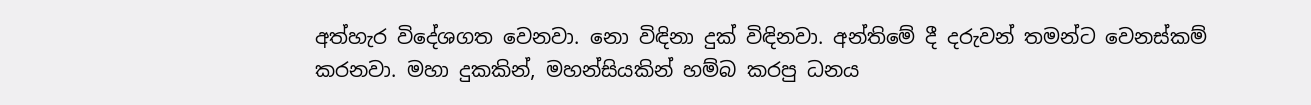අත්හැර විදේශගත වෙනවා. නො විඳිනා දුක් විඳිනවා. අන්තිමේ දී දරුවන් තමන්ට වෙනස්කම් කරනවා. මහා දුකකින්, මහන්සියකින් හම්බ කරපු ධනය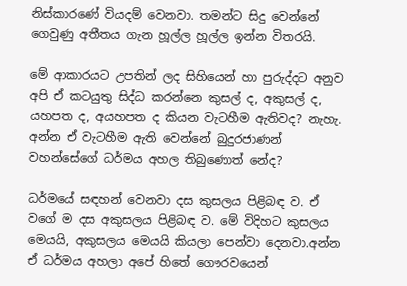නිස්කාරණේ වියදම් වෙනවා. තමන්ට සිදු වෙන්නේ ගෙවුණු අතීතය ගැන හූල්ල හූල්ල ඉන්න විතරයි.

මේ ආකාරයට උපතින් ලද සිහියෙන් හා පුරුද්දට අනුව අපි ඒ කටයුතු සිද්ධ කරන්නෙ කුසල් ද, අකුසල් ද, යහපත ද, අයහපත ද කියන වැටහීම ඇතිවද? නැහැ. අන්න ඒ වැටහීම ඇති වෙන්නේ බුදුරජාණන් වහන්සේගේ ධර්මය අහල තිබුණොත් නේද?

ධර්මයේ සඳහන් වෙනවා දස කුසලය පිළිබඳ ව. ඒ වගේ ම දස අකුසලය පිළිබඳ ව. මේ විදිහට කුසලය මෙයයි, අකුසලය මෙයයි කියලා පෙන්වා දෙනවා.අන්න ඒ ධර්මය අහලා අපේ හිතේ ගෞරවයෙන්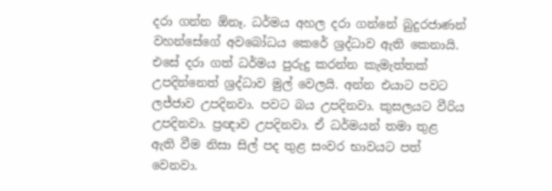දරා ගන්න ඕනෑ. ධර්මය අහල දරා ගන්නේ බුදුරජාණන් වහන්සේගේ අවබෝධය කෙරේ ශ්‍රද්ධාව ඇති කෙනායි. එසේ දරා ගත් ධර්මය පුරුදු කරන්න කැමැත්තක් උපදින්නෙත් ශ්‍රද්ධාව මුල් වෙලයි. අන්න එයාට පවට ලජ්ජාව උපදිනවා. පවට බය උපදිනවා. කුසලයට වීරිය උපදිනවා. ප්‍රඥාව උපදිනවා. ඒ ධර්මයන් තමා තුළ ඇති වීම නිසා සිල් පද තුළ සංවර භාවයට පත් වෙනවා.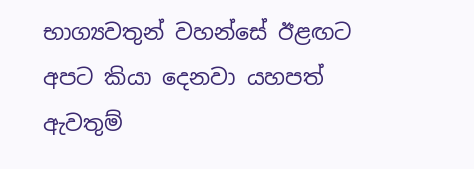භාග්‍යවතුන් වහන්සේ ඊළඟට අපට කියා දෙනවා යහපත් ඇවතුම්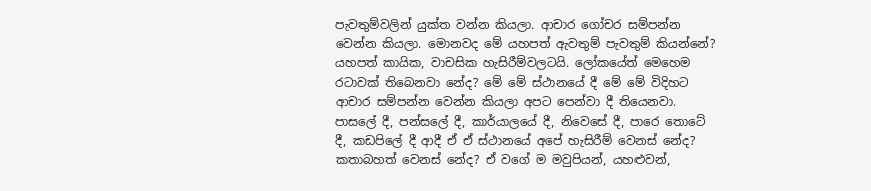පැවතුම්වලින් යුක්ත වන්න කියලා. ආචාර ගෝචර සම්පන්න වෙන්න කියලා. මොනවද මේ යහපත් ඇවතුම් පැවතුම් කියන්නේ? යහපත් කායික, වාචසික හැසිරීම්වලටයි. ලෝකයේත් මෙහෙම රටාවක් තිබෙනවා නේද? මේ මේ ස්ථානයේ දී මේ මේ විදිහට ආචාර සම්පන්න වෙන්න කියලා අපට පෙන්වා දී තියෙනවා. පාසලේ දී, පන්සලේ දී, කාර්යාලයේ දී, නිවෙසේ දී, පාරෙ තොටේ දී, කඩපිලේ දී ආදී ඒ ඒ ස්ථානයේ අපේ හැසිරීම් වෙනස් නේද? කතාබහත් වෙනස් නේද? ඒ වගේ ම මවුපියන්, යහළුවන්,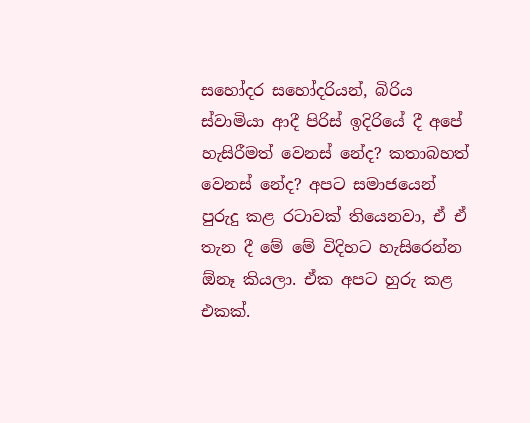සහෝදර සහෝදරියන්, බිරිය ස්වාමියා ආදී පිරිස් ඉදිරියේ දී අපේ හැසිරීමත් වෙනස් නේද? කතාබහත් වෙනස් නේද? අපට සමාජයෙන් පුරුදු කළ රටාවක් තියෙනවා, ඒ ඒ තැන දී මේ මේ විදිහට හැසිරෙන්න ඕනෑ කියලා. ඒක අපට හුරු කළ එකක්.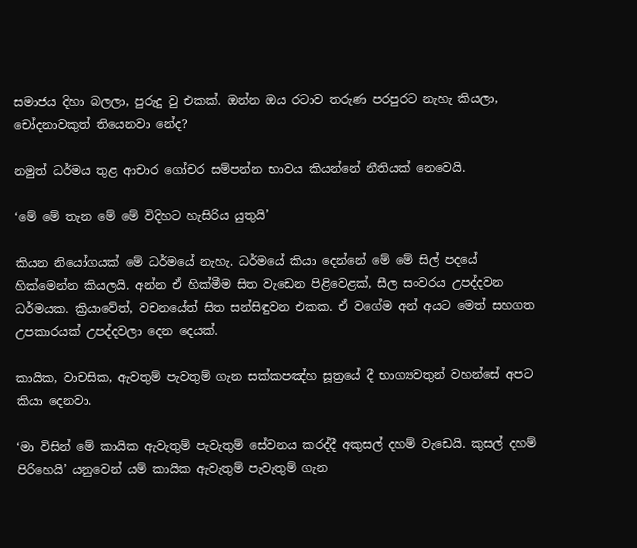සමාජය දිහා බලලා, පුරුදු වු එකක්. ඔන්න ඔය රටාව තරුණ පරපුරට නැහැ කියලා, චෝදනාවකුත් තියෙනවා නේද?

නමුත් ධර්මය තුළ ආචාර ගෝචර සම්පන්න භාවය කියන්නේ නීතියක් නෙවෙයි.

‘මේ මේ තැන මේ මේ විදිහට හැසිරිය යුතුයි’

කියන නියෝගයක් මේ ධර්මයේ නැහැ. ධර්මයේ කියා දෙන්නේ මේ මේ සිල් පදයේ හික්මෙන්න කියලයි. අන්න ඒ හික්මීම සිත වැඩෙන පිළිවෙළක්, සීල සංවරය උපද්දවන ධර්මයක. ක්‍රියාවේත්, වචනයේත් සිත සන්සිඳුවන එකක. ඒ වගේම අන් අයට මෙත් සහගත උපකාරයක් උපද්දවලා දෙන දෙයක්.

කායික, වාචසික, ඇවතුම් පැවතුම් ගැන සක්කපඤ්හ සූත්‍රයේ දී භාග්‍යවතුන් වහන්සේ අපට කියා දෙනවා.

‘මා විසින් මේ කායික ඇවැතුම් පැවැතුම් සේවනය කරද්දී අකුසල් දහම් වැඩෙයි. කුසල් දහම් පිරිහෙයි’ යනුවෙන් යම් කායික ඇවැතුම් පැවැතුම් ගැන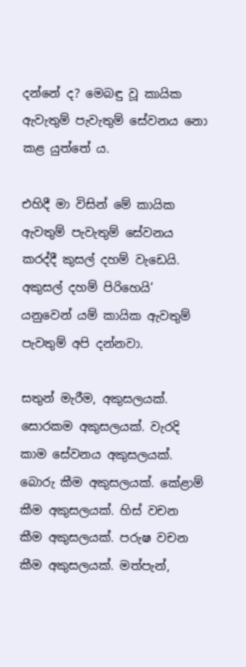දන්නේ ද? මෙබඳු වූ කායික ඇවැතුම් පැවැතුම් සේවනය නො කළ යුත්තේ ය.

එහිදී මා විසින් මේ කායික ඇවතුම් පැවැතුම් සේවනය කරද්දී කුසල් දහම් වැඩෙයි. අකුසල් දහම් පිරිහෙයි’ යනුවෙන් යම් කායික ඇවතුම් පැවතුම් අපි දන්නවා.

සතුන් මැරීම, අකුසලයක්. සොරකම අකුසලයක්. වැරදි කාම සේවනය අකුසලයක්. බොරු කීම අකුසලයක්. කේළාම් කීම අකුසලයක්. හිස් වචන කීම අකුසලයක්. පරුෂ වචන කීම අකුසලයක්. මත්පැන්,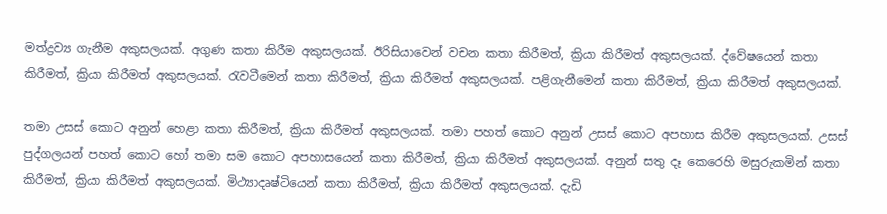මත්ද්‍රව්‍ය ගැනීම අකුසලයක්. අගුණ කතා කිරීම අකුසලයක්. ඊරිසියාවෙන් වචන කතා කිරීමත්, ක්‍රියා කිරීමත් අකුසලයක්. ද්වේෂයෙන් කතා කිරීමත්, ක්‍රියා කිරීමත් අකුසලයක්. රැවටීමෙන් කතා කිරීමත්, ක්‍රියා කිරීමත් අකුසලයක්. පළිගැනීමෙන් කතා කිරීමත්, ක්‍රියා කිරීමත් අකුසලයක්.

තමා උසස් කොට අනුන් හෙළා කතා කිරීමත්, ක්‍රියා කිරීමත් අකුසලයක්. තමා පහත් කොට අනුන් උසස් කොට අපහාස කිරීම අකුසලයක්. උසස් පුද්ගලයන් පහත් කොට හෝ තමා සම කොට අපහාසයෙන් කතා කිරීමත්, ක්‍රියා කිරීමත් අකුසලයක්. අනුන් සතු දෑ කෙරෙහි මසුරුකමින් කතා කිරීමත්, ක්‍රියා කිරීමත් අකුසලයක්. මිථ්‍යාදෘෂ්ටියෙන් කතා කිරීමත්, ක්‍රියා කිරීමත් අකුසලයක්. දැඩි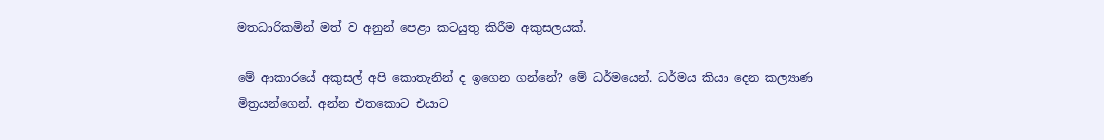මතධාරිකමින් මත් ව අනුන් පෙළා කටයුතු කිරීම අකුසලයක්.

මේ ආකාරයේ අකුසල් අපි කොතැනින් ද ඉගෙන ගන්නේ? මේ ධර්මයෙන්. ධර්මය කියා දෙන කල්‍යාණ මිත්‍රයන්ගෙන්. අන්න එතකොට එයාට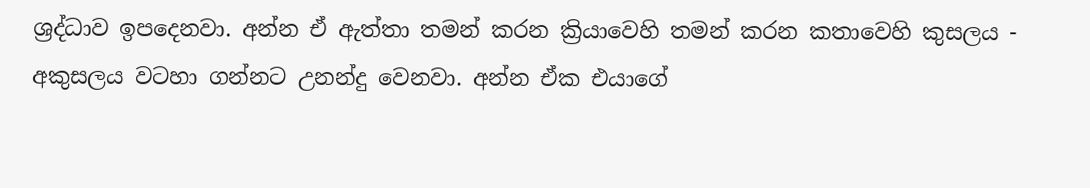ශ්‍රද්ධාව ඉපදෙනවා. අන්න ඒ ඇත්තා තමන් කරන ක්‍රියාවෙහි තමන් කරන කතාවෙහි කුසලය - අකුසලය වටහා ගන්නට උනන්දු වෙනවා. අන්න ඒක එයාගේ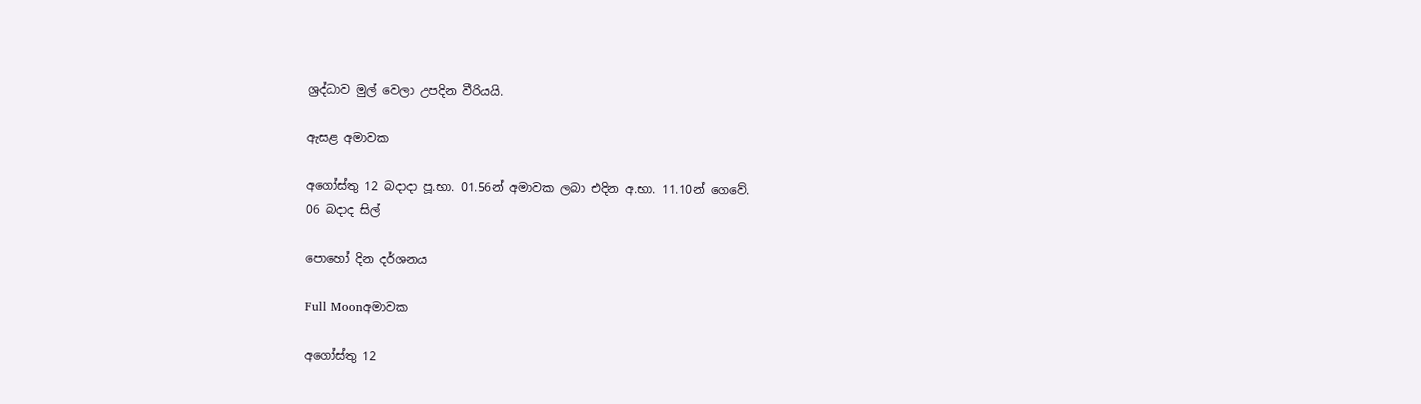ශ්‍රද්ධාව මුල් වෙලා උපදින වීරියයි.

ඇසළ අමාවක

අගෝස්තු 12 බදාදා පූ.භා. 01.56න් අමාවක ලබා එදින අ.භා. 11.10න් ගෙවේ.
06 බදාද සිල්

පොහෝ දින දර්ශනය

Full Moonඅමාවක

අගෝස්තු 12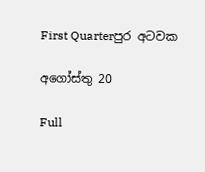First Quarterපුර අටවක

අගෝස්තු 20

Full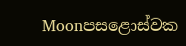Moonපසළොස්වක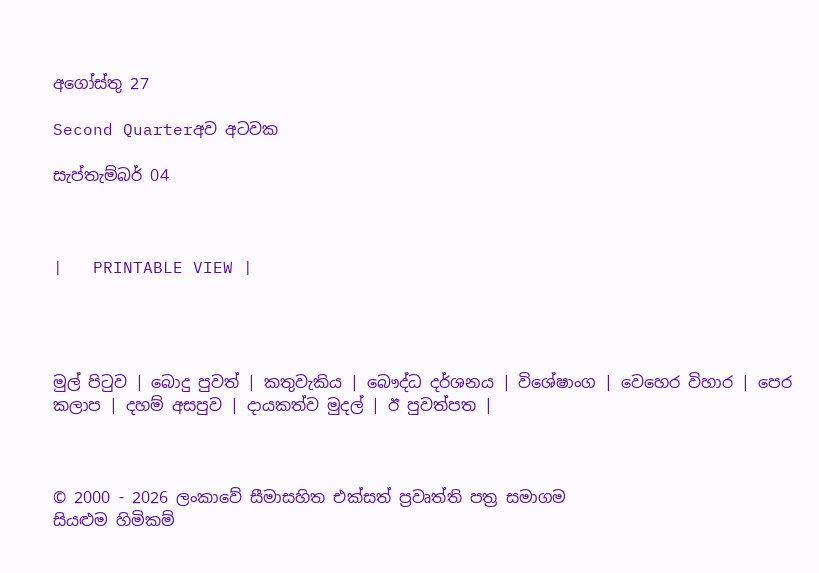අගෝස්තු 27

Second Quarterඅව අටවක

සැප්තැම්බර් 04



|   PRINTABLE VIEW |




මුල් පිටුව | බොදු පුවත් | කතුවැකිය | බෞද්ධ දර්ශනය | විශේෂාංග | වෙහෙර විහාර | පෙර කලාප | දහම් අසපුව | දායකත්ව මුදල් | ඊ පුවත්පත |



© 2000 - 2026 ලංකාවේ සීමාසහිත එක්සත් ප්‍රවෘත්ති පත්‍ර සමාගම
සියළුම හිමිකම්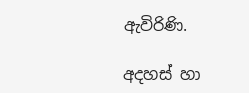ඇවිරිණි.

අදහස් හා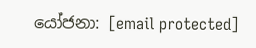යෝජනා: [email protected]